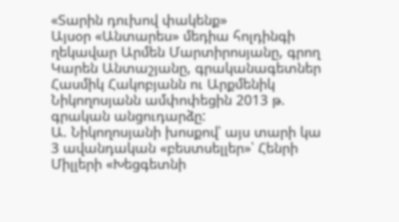«Տարին դուխով փակենք»
Այսօր «Անտարես» մեդիա հոլդինգի ղեկավար Արմեն Մարտիրոսյանը, գրող Կարեն Անտաշյանը, գրականագետներ Հասմիկ Հակոբյանն ու Արքմենիկ Նիկողոսյանն ամփոփեցին 2013 թ. գրական անցուդարձը:
Ա. Նիկողոսյանի խոսքով՝ այս տարի կա 3 ավանդական «բեստսելլեր»՝ Հենրի Միլլերի «Խեցգետնի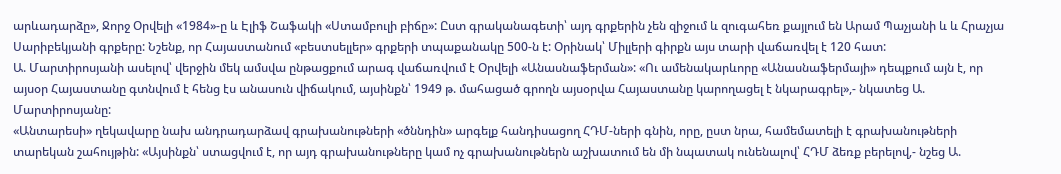արևադարձը», Ջորջ Օրվելի «1984»-ը և Էլիֆ Շաֆակի «Ստամբուլի բիճը»: Ըստ գրականագետի՝ այդ գրքերին չեն զիջում և զուգահեռ քայլում են Արամ Պաչյանի և և Հրաչյա Սարիբեկյանի գրքերը: Նշենք, որ Հայաստանում «բեստսելլեր» գրքերի տպաքանակը 500-ն է: Օրինակ՝ Միլլերի գիրքն այս տարի վաճառվել է 120 հատ:
Ա. Մարտիրոսյանի ասելով՝ վերջին մեկ ամսվա ընթացքում արագ վաճառվում է Օրվելի «Անասնաֆերման»: «Ու ամենակարևորը «Անասնաֆերմայի» դեպքում այն է, որ այսօր Հայաստանը գտնվում է հենց էս անասուն վիճակում, այսինքն՝ 1949 թ. մահացած գրողն այսօրվա Հայաստանը կարողացել է նկարագրել»,- նկատեց Ա. Մարտիրոսյանը:
«Անտարեսի» ղեկավարը նախ անդրադարձավ գրախանութների «ծննդին» արգելք հանդիսացող ՀԴՄ-ների գնին, որը, ըստ նրա, համեմատելի է գրախանութների տարեկան շահույթին: «Այսինքն՝ ստացվում է, որ այդ գրախանութները կամ ոչ գրախանութներն աշխատում են մի նպատակ ունենալով՝ ՀԴՄ ձեռք բերելով,- նշեց Ա.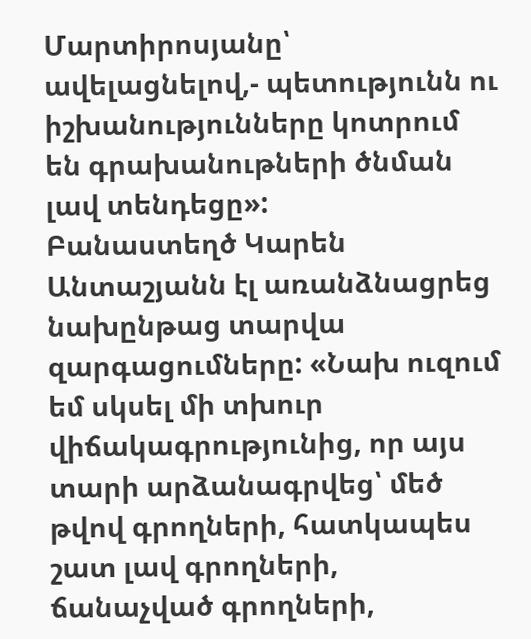Մարտիրոսյանը՝ ավելացնելով,- պետությունն ու իշխանությունները կոտրում են գրախանութների ծնման լավ տենդեցը»:
Բանաստեղծ Կարեն Անտաշյանն էլ առանձնացրեց նախընթաց տարվա զարգացումները: «Նախ ուզում եմ սկսել մի տխուր վիճակագրությունից, որ այս տարի արձանագրվեց՝ մեծ թվով գրողների, հատկապես շատ լավ գրողների, ճանաչված գրողների,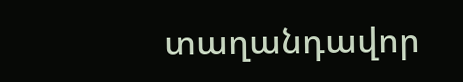տաղանդավոր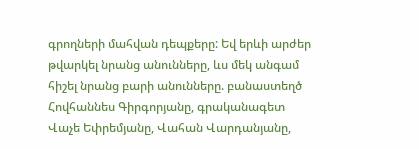գրողների մահվան դեպքերը: Եվ երևի արժեր թվարկել նրանց անունները, ևս մեկ անգամ հիշել նրանց բարի անունները. բանաստեղծ Հովհաննես Գիրգորյանը, գրականագետ Վաչե Եփրեմյանը, Վահան Վարդանյանը,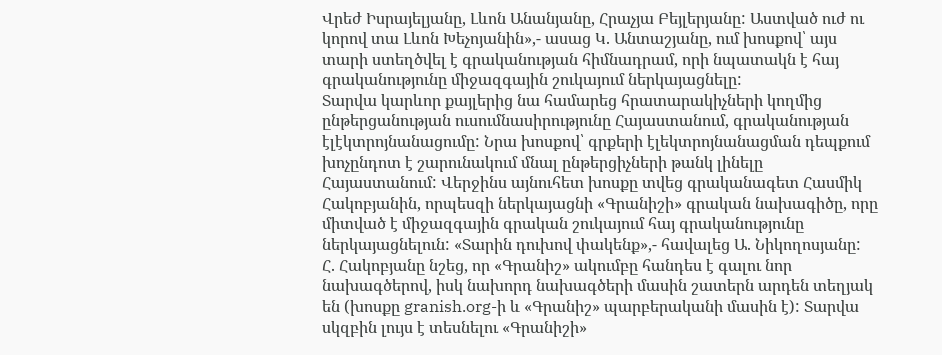Վրեժ Իսրայելյանը, Լևոն Անանյանը, Հրաչյա Բեյլերյանը: Աստված ուժ ու կորով տա Լևոն Խեչոյանին»,- ասաց Կ. Անտաշյանը, ում խոսքով՝ այս տարի ստեղծվել է գրականության հիմնադրամ, որի նպատակն է հայ գրականությունը միջազգային շուկայում ներկայացնելը:
Տարվա կարևոր քայլերից նա համարեց հրատարակիչների կողմից ընթերցանության ուսումնասիրությունը Հայաստանում, գրականության էլէկտրոյնանացումը: Նրա խոսքով՝ գրքերի էլեկտրոյնանացման դեպքում խոչընդոտ է շարունակում մնալ ընթերցիչների թանկ լինելը Հայաստանում: Վերջինս այնուհետ խոսքը տվեց գրականագետ Հասմիկ Հակոբյանին, որպեսզի ներկայացնի «Գրանիշի» գրական նախագիծը, որը միտված է միջազգային գրական շուկայում հայ գրականությունը ներկայացնելուն: «Տարին դուխով փակենք»,- հավալեց Ա. Նիկողոսյանը:
Հ. Հակոբյանը նշեց, որ «Գրանիշ» ակումբը հանդես է գալու նոր նախագծերով, իսկ նախորդ նախագծերի մասին շատերն արդեն տեղյակ են (խոսքը granish.org-ի և «Գրանիշ» պարբերականի մասին է): Տարվա սկզբին լույս է տեսնելու «Գրանիշի»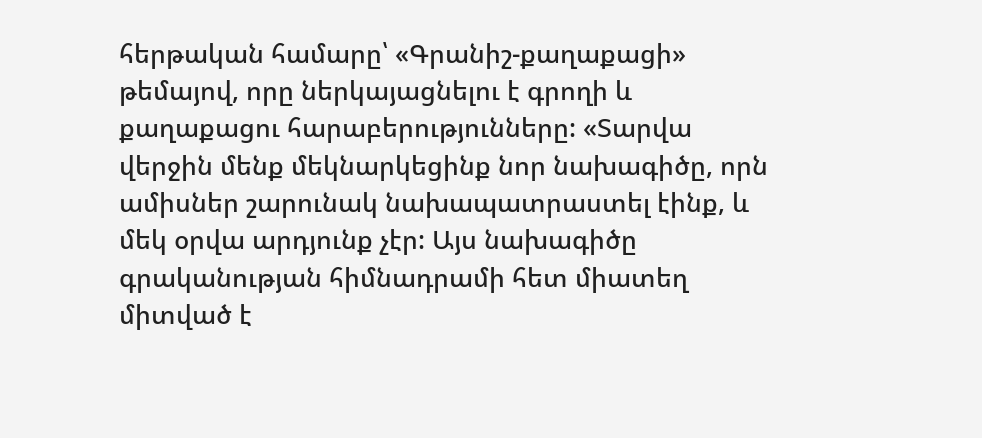հերթական համարը՝ «Գրանիշ-քաղաքացի» թեմայով, որը ներկայացնելու է գրողի և քաղաքացու հարաբերությունները: «Տարվա վերջին մենք մեկնարկեցինք նոր նախագիծը, որն ամիսներ շարունակ նախապատրաստել էինք, և մեկ օրվա արդյունք չէր: Այս նախագիծը գրականության հիմնադրամի հետ միատեղ միտված է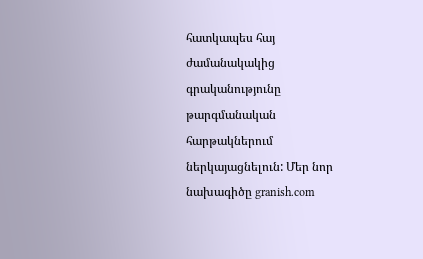հատկապես հայ ժամանակակից գրականությունը թարգմանական հարթակներում ներկայացնելուն: Մեր նոր նախագիծը granish.com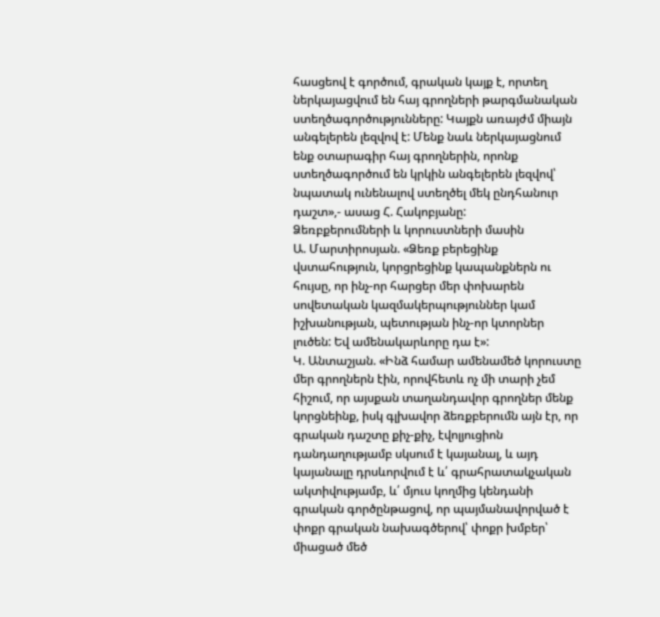հասցեով է գործում, գրական կայք է, որտեղ ներկայացվում են հայ գրողների թարգմանական ստեղծագործությունները: Կայքն առայժմ միայն անգելերեն լեզվով է: Մենք նաև ներկայացնում ենք օտարագիր հայ գրողներին, որոնք ստեղծագործում են կրկին անգելերեն լեզվով՝ նպատակ ունենալով ստեղծել մեկ ընդհանուր դաշտ»,- ասաց Հ. Հակոբյանը:
Ձեռբքերումների և կորուստների մասին
Ա. Մարտիրոսյան. «Ձեռք բերեցինք վստահություն, կորցրեցինք կապանքներն ու հույսը, որ ինչ-որ հարցեր մեր փոխարեն սովետական կազմակերպություններ կամ իշխանության, պետության ինչ-որ կտորներ լուծեն: Եվ ամենակարևորը դա է»:
Կ. Անտաշյան. «Ինձ համար ամենամեծ կորուստը մեր գրողներն էին, որովհետև ոչ մի տարի չեմ հիշում, որ այսքան տաղանդավոր գրողներ մենք կորցնեինք, իսկ գլխավոր ձեռքբերումն այն էր, որ գրական դաշտը քիչ-քիչ, էվոլյուցիոն դանդաղությամբ սկսում է կայանալ, և այդ կայանալը դրսևորվում է և՛ գրահրատակչական ակտիվությամբ, և՛ մյուս կողմից կենդանի գրական գործընթացով, որ պայմանավորված է փոքր գրական նախագծերով՝ փոքր խմբեր՝ միացած մեծ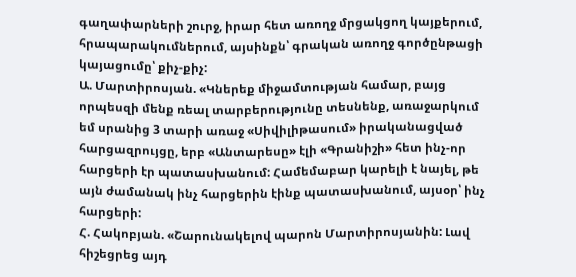գաղափարների շուրջ, իրար հետ առողջ մրցակցող կայքերում, հրապարակումներում, այսինքն՝ գրական առողջ գործընթացի կայացումը՝ քիչ-քիչ:
Ա. Մարտիրոսյան. «Կներեք միջամտության համար, բայց որպեսզի մենք ռեալ տարբերությունը տեսնենք, առաջարկում եմ սրանից 3 տարի առաջ «Սիվիլիթասում» իրականացված հարցազրույցը, երբ «Անտարեսը» էլի «Գրանիշի» հետ ինչ-որ հարցերի էր պատասխանում: Համեմաբար կարելի է նայել, թե այն ժամանակ ինչ հարցերին էինք պատասխանում, այսօր՝ ինչ հարցերի:
Հ. Հակոբյան. «Շարունակելով պարոն Մարտիրոսյանին: Լավ հիշեցրեց այդ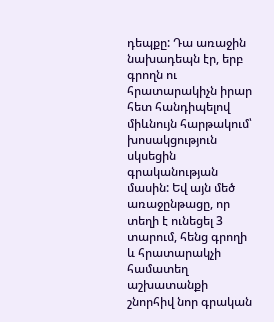դեպքը: Դա առաջին նախադեպն էր, երբ գրողն ու հրատարակիչն իրար հետ հանդիպելով միևնույն հարթակում՝ խոսակցություն սկսեցին գրականության մասին: Եվ այն մեծ առաջընթացը, որ տեղի է ունեցել 3 տարում, հենց գրողի և հրատարակչի համատեղ աշխատանքի շնորհիվ նոր գրական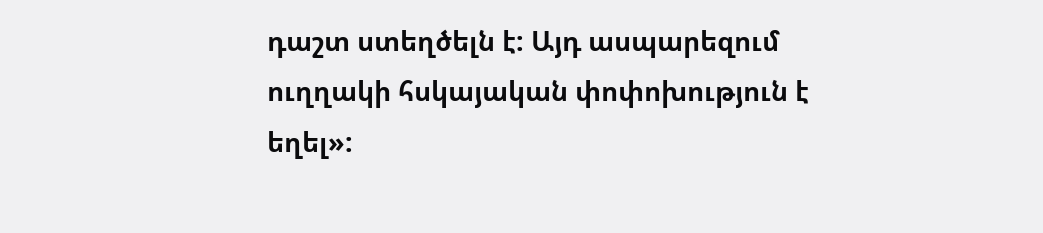դաշտ ստեղծելն է: Այդ ասպարեզում ուղղակի հսկայական փոփոխություն է եղել»: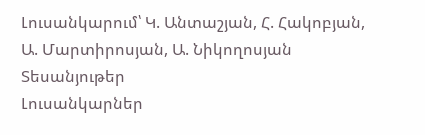Լուսանկարում՝ Կ. Անտաշյան, Հ. Հակոբյան, Ա. Մարտիրոսյան, Ա. Նիկողոսյան
Տեսանյութեր
Լուսանկարներ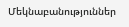Մեկնաբանություններ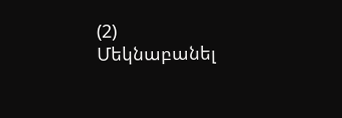(2)
Մեկնաբանել